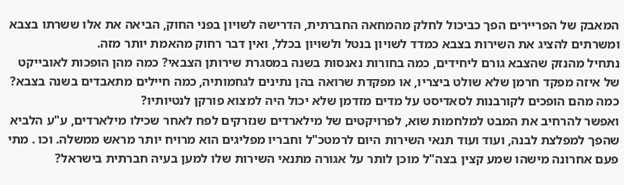המאבק של הפריירים הפך כביכול לחלק מהמחאה החברתית, הדרישה לשויון בפני החוק, הביאה את אלו ששרתו בצבא ומשרתים להציג את השירות בצבא כמדד לשויון בנטל ולשויון בכלל, ואין דבר רחוק מהאמת יותר מזה.
נתחיל מהנזק שהצבא גורם ליחידים, כמה בחורות נאנסות בשנה במסגרת שירותן הצבאי? כמה מהן הופכות לאובייקט של איזה מפקד חרמן שלא שולט ביצריו, או מפקדת שרואה בהן נתינים לגחמותיה, כמה חיילים מתאבדים בשנה בצבא? כמה מהם הופכים לקורבנות לסאדיסט על מדים מזדמן שלא יכול היה למצוא פורקן לנטיותיו?
ואפשר להרחיב את המבט למלחמות שוא, לפרויקטים של מילארדים שנזרקים לפח לאחר שכילו מילארדים, ע"ע הלביא שהפך למפלצת לבנה, ועוד ועוד תנאי השירות היום לרמטכ"ל וחבריו מפליגים הוא מרויח יותר מראש ממשלה. וכו . מתי פעם אחרונה מישהו שמע קצין בצה"ל מוכן לותר על אגורה מתנאי השירות שלו למען בעיה חברתית בישראל?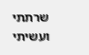שרתתי ועשיתי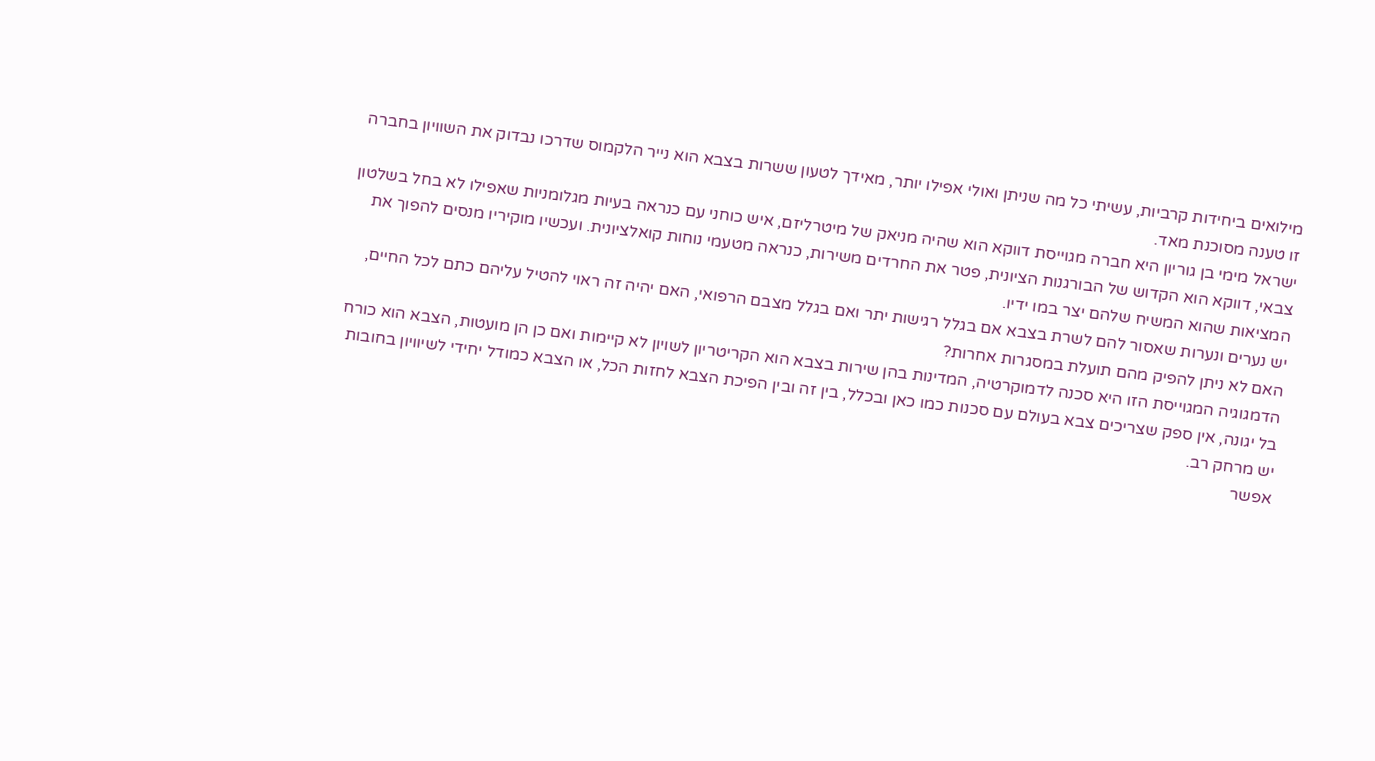מילואים ביחידות קרביות, עשיתי כל מה שניתן ואולי אפילו יותר, מאידך לטעון ששרות בצבא הוא נייר הלקמוס שדרכו נבדוק את השוויון בחברה זו טענה מסוכנת מאד.
ישראל מימי בן גוריון היא חברה מגוייסת דווקא הוא שהיה מניאק של מיטרליזם, איש כוחני עם כנראה בעיות מגלומניות שאפילו לא בחל בשלטון צבאי, דווקא הוא הקדוש של הבורגנות הציונית, פטר את החרדים משירות, כנראה מטעמי נוחות קואלציונית. ועכשיו מוקיריו מנסים להפוך את המציאות שהוא המשיח שלהם יצר במו ידיו.
יש נערים ונערות שאסור להם לשרת בצבא אם בגלל רגישות יתר ואם בגלל מצבם הרפואי, האם יהיה זה ראוי להטיל עליהם כתם לכל החיים, האם לא ניתן להפיק מהם תועלת במסגרות אחרות?
הדמגוגיה המגוייסת הזו היא סכנה לדמוקרטיה, המדינות בהן שירות בצבא הוא הקריטריון לשויון לא קיימות ואם כן הן מועטות, הצבא הוא כורח בל יגונה, אין ספק שצריכים צבא בעולם עם סכנות כמו כאן ובכלל, בין זה ובין הפיכת הצבא לחזות הכל, או הצבא כמודל יחידי לשיוויון בחובות יש מרחק רב.
אפשר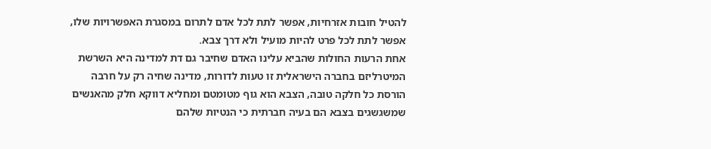להטיל חובות אזרחיות, אפשר לתת לכל אדם לתרום במסגרת האפשרויות שלו, אפשר לתת לכל פרט להיות מועיל ולא דרך צבא.
אחת הרעות החולות שהביא עלינו האדם שחיבר גם דת למדינה היא השרשת המיטרליזם בחברה הישראלית זו טעות לדורות, מדינה שחיה רק על חרבה הורסת כל חלקה טובה, הצבא הוא גוף מטומטם ומחליא דווקא חלק מהאנשים שמשגשגים בצבא הם בעיה חברתית כי הנטיות שלהם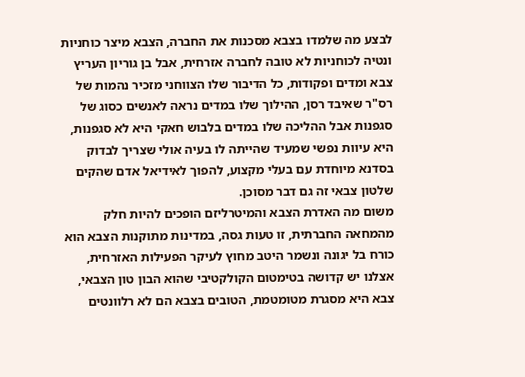לבצע מה שלמדו בצבא מסכנות את החברה, הצבא מיצר כוחניות ונטיה לכוחניות לא טובה לחברה אזרחית, אבל בן גוריון העריץ צבא ומדים ופקודות, כל הדיבור שלו הצווחני מזכיר נהמות של רס"ר שאיבד רסן, ההילוך שלו במדים נראה לאנשים כסוג של סגפנות אבל ההליכה שלו במדים בלבוש חאקי היא לא סגפנות, היא עיוות נפשי שמעיד שהייתה לו בעיה אולי שצריך לבדוק בסדנא מיוחדת עם בעלי מקצוע, להפוך לאידיאל אדם שהקים שלטון צבאי זה גם דבר מסוכן.
משום מה האדרת הצבא והמיטרליזם הופכים להיות חלק מהמחאה החברתית, זו טעות גסה, במדינות מתוקנות הצבא הוא כורח בל יגונה ונשמר היטב מחוץ לעיקר הפעילות האזרחית, אצלנו יש קדושה בטימטום הקולקטיבי שהוא הבון טון הצבאי, צבא היא מסגרת מטומטמת, הטובים בצבא הם לא רלוונטים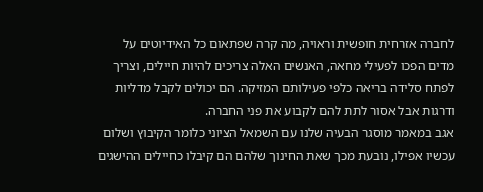לחברה אזרחית חופשית וראויה, מה קרה שפתאום כל האידיוטים על מדים הפכו לפעילי מחאה, האנשים האלה צריכים להיות חיילים, וצריך לפתח סלידה בריאה כלפי פעילותם המזיקה. הם יכולים לקבל מדליות ודרגות אבל אסור לתת להם לקבוע את פני החברה.
אגב במאמר מוסגר הבעיה שלנו עם השמאל הציוני כלומר הקיבוץ ושלום עכשיו אפילו, נובעת מכך שאת החינוך שלהם הם קיבלו כחיילים ההישגים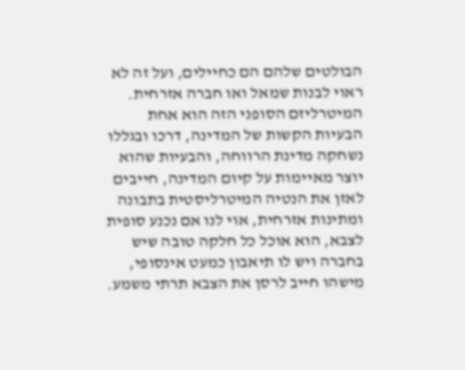הבולטים שלהם הם כחיילים, ועל זה לא ראוי לבנות שמאל ואו חברה אזרחית.
המיטרליזם הסופני הזה הוא אחת הבעיות הקשות של המדינה, דרכו ובגללו נשחקה מדינת הרווחה, והבעיות שהוא יוצר מאיימות על קיום המדינה, חייבים לאזן את הנטיה המיטרליסטית בתבונה ומתינות אזרחית, אוי לנו אם נכנע סופית לצבא, הוא אוכל כל חלקה טובה שיש בחברה ויש לו תיאבון כמעט אינסופי, מישהו חייב לרסן את הצבא תרתי משמע.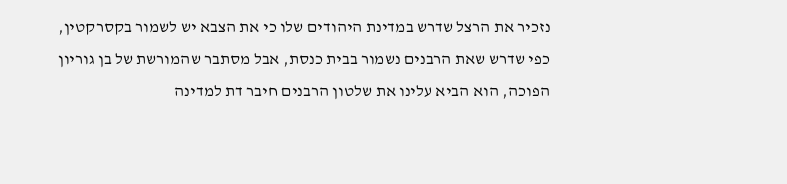נזכיר את הרצל שדרש במדינת היהודים שלו כי את הצבא יש לשמור בקסרקטין, כפי שדרש שאת הרבנים נשמור בבית כנסת, אבל מסתבר שהמורשת של בן גוריון הפוכה, הוא הביא עלינו את שלטון הרבנים חיבר דת למדינה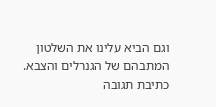וגם הביא עלינו את השלטון המתבהם של הגנרלים והצבא.
כתיבת תגובה